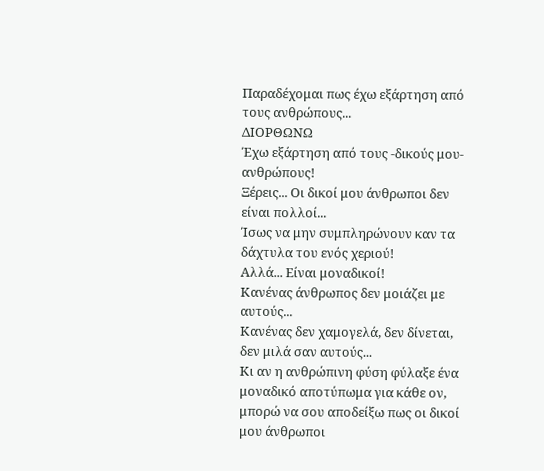Παραδέχομαι πως έχω εξάρτηση από τους ανθρώπους...
ΔΙΟΡΘΩΝΩ
Έχω εξάρτηση από τους -δικούς μου- ανθρώπους!
Ξέρεις... Οι δικοί μου άνθρωποι δεν είναι πολλοί...
Ίσως να μην συμπληρώνουν καν τα δάχτυλα του ενός χεριού!
Αλλά... Είναι μοναδικοί!
Κανένας άνθρωπος δεν μοιάζει με αυτούς...
Κανένας δεν χαμογελά, δεν δίνεται, δεν μιλά σαν αυτούς...
Κι αν η ανθρώπινη φύση φύλαξε ένα μοναδικό αποτύπωμα για κάθε ον, μπορώ να σου αποδείξω πως οι δικοί μου άνθρωποι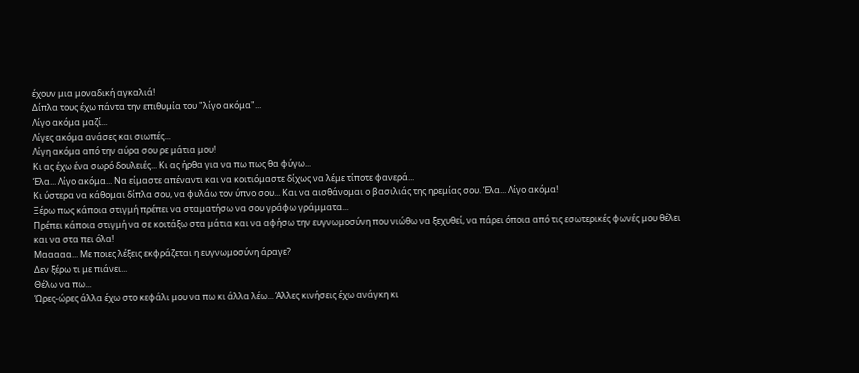έχουν μια μοναδική αγκαλιά!
Δίπλα τους έχω πάντα την επιθυμία του "λίγο ακόμα"...
Λίγο ακόμα μαζί...
Λίγες ακόμα ανάσες και σιωπές...
Λίγη ακόμα από την αύρα σου ρε μάτια μου!
Κι ας έχω ένα σωρό δουλειές... Κι ας ήρθα για να πω πως θα φύγω...
Έλα... Λίγο ακόμα... Να είμαστε απέναντι και να κοιτιόμαστε δίχως να λέμε τίποτε φανερά...
Κι ύστερα να κάθομαι δίπλα σου, να φυλάω τον ύπνο σου... Και να αισθάνομαι ο βασιλιάς της ηρεμίας σου. Έλα... Λίγο ακόμα!
Ξέρω πως κάποια στιγμή πρέπει να σταματήσω να σου γράφω γράμματα...
Πρέπει κάποια στιγμή να σε κοιτάξω στα μάτια και να αφήσω την ευγνωμοσύνη που νιώθω να ξεχυθεί, να πάρει όποια από τις εσωτερικές φωνές μου θέλει και να στα πει όλα!
Μααααα... Με ποιες λέξεις εκφράζεται η ευγνωμοσύνη άραγε?
Δεν ξέρω τι με πιάνει...
Θέλω να πω...
Ώρες-ώρες άλλα έχω στο κεφάλι μου να πω κι άλλα λέω... Άλλες κινήσεις έχω ανάγκη κι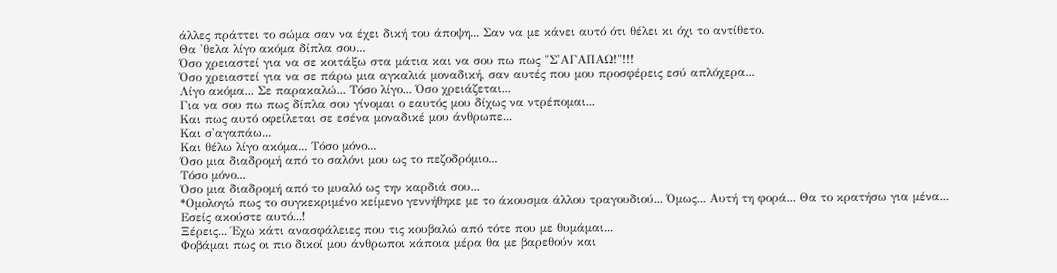άλλες πράττει το σώμα σαν να έχει δική του άποψη... Σαν να με κάνει αυτό ότι θέλει κι όχι το αντίθετο.
Θα 'θελα λίγο ακόμα δίπλα σου...
Όσο χρειαστεί για να σε κοιτάξω στα μάτια και να σου πω πως "Σ'ΑΓΑΠΑΩ!"!!!
Όσο χρειαστεί για να σε πάρω μια αγκαλιά μοναδική, σαν αυτές που μου προσφέρεις εσύ απλόχερα...
Λίγο ακόμα... Σε παρακαλώ... Τόσο λίγο... Όσο χρειάζεται...
Για να σου πω πως δίπλα σου γίνομαι ο εαυτός μου δίχως να ντρέπομαι...
Και πως αυτό οφείλεται σε εσένα μοναδικέ μου άνθρωπε...
Και σ'αγαπάω...
Και θέλω λίγο ακόμα... Τόσο μόνο...
Όσο μια διαδρομή από το σαλόνι μου ως το πεζοδρόμιο...
Τόσο μόνο...
Όσο μια διαδρομή από το μυαλό ως την καρδιά σου...
*Ομολογώ πως το συγκεκριμένο κείμενο γεννήθηκε με το άκουσμα άλλου τραγουδιού... Όμως... Αυτή τη φορά... Θα το κρατήσω για μένα... Εσείς ακούστε αυτό...!
Ξέρεις... Έχω κάτι ανασφάλειες που τις κουβαλώ από τότε που με θυμάμαι...
Φοβάμαι πως οι πιο δικοί μου άνθρωποι κάποια μέρα θα με βαρεθούν και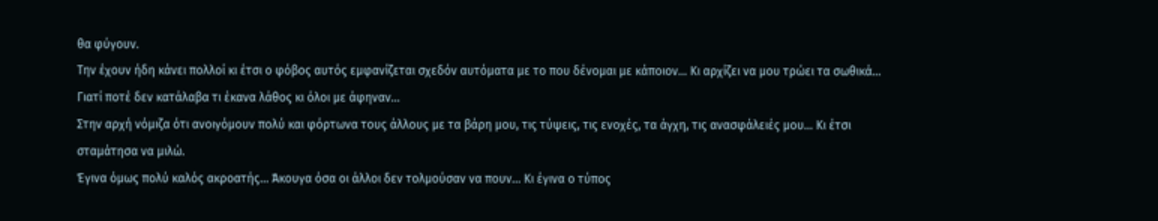θα φύγουν.
Την έχουν ήδη κάνει πολλοί κι έτσι ο φόβος αυτός εμφανίζεται σχεδόν αυτόματα με το που δένομαι με κάποιον... Κι αρχίζει να μου τρώει τα σωθικά... Γιατί ποτέ δεν κατάλαβα τι έκανα λάθος κι όλοι με άφηναν...
Στην αρχή νόμιζα ότι ανοιγόμουν πολύ και φόρτωνα τους άλλους με τα βάρη μου, τις τύψεις, τις ενοχές, τα άγχη, τις ανασφάλειές μου... Κι έτσι σταμάτησα να μιλώ.
Έγινα όμως πολύ καλός ακροατής... Άκουγα όσα οι άλλοι δεν τολμούσαν να πουν... Κι έγινα ο τύπος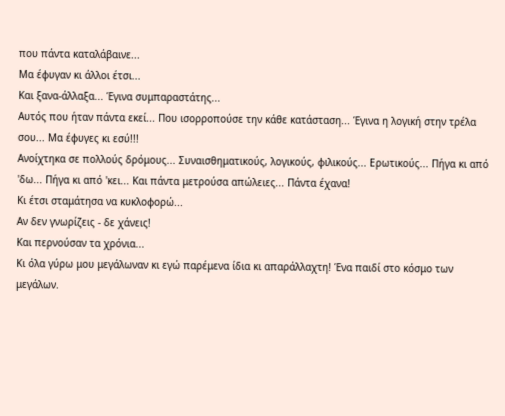που πάντα καταλάβαινε...
Μα έφυγαν κι άλλοι έτσι...
Και ξανα-άλλαξα... Έγινα συμπαραστάτης...
Αυτός που ήταν πάντα εκεί... Που ισορροπούσε την κάθε κατάσταση... Έγινα η λογική στην τρέλα σου... Μα έφυγες κι εσύ!!!
Ανοίχτηκα σε πολλούς δρόμους... Συναισθηματικούς, λογικούς, φιλικούς... Ερωτικούς... Πήγα κι από 'δω... Πήγα κι από 'κει... Και πάντα μετρούσα απώλειες... Πάντα έχανα!
Κι έτσι σταμάτησα να κυκλοφορώ...
Αν δεν γνωρίζεις - δε χάνεις!
Και περνούσαν τα χρόνια...
Κι όλα γύρω μου μεγάλωναν κι εγώ παρέμενα ίδια κι απαράλλαχτη! Ένα παιδί στο κόσμο των μεγάλων.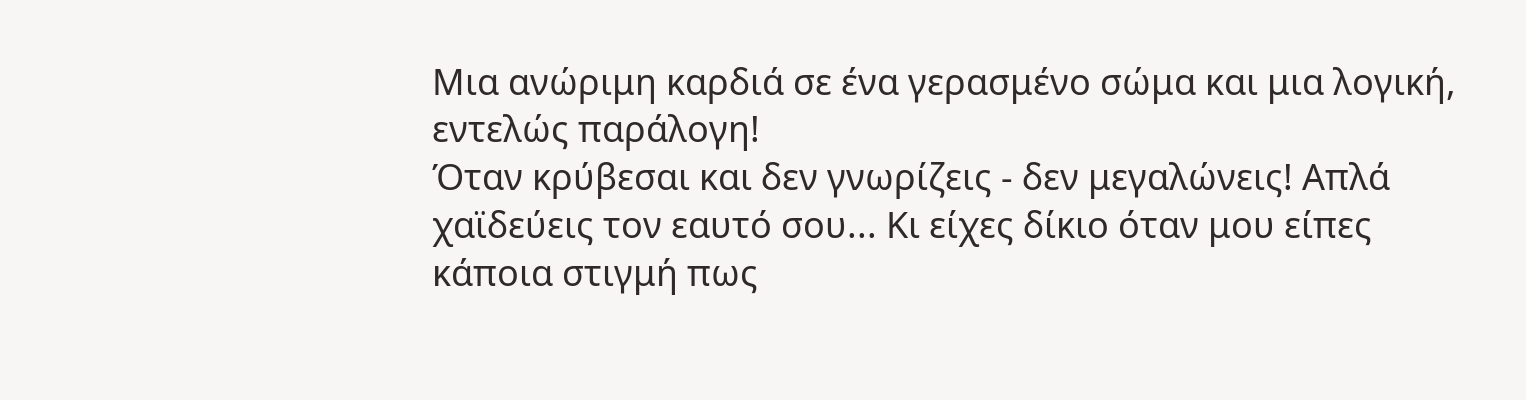Μια ανώριμη καρδιά σε ένα γερασμένο σώμα και μια λογική, εντελώς παράλογη!
Όταν κρύβεσαι και δεν γνωρίζεις - δεν μεγαλώνεις! Απλά χαϊδεύεις τον εαυτό σου... Κι είχες δίκιο όταν μου είπες κάποια στιγμή πως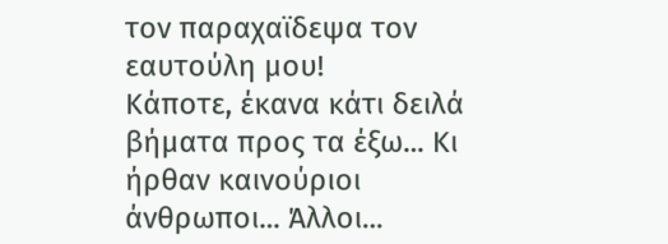τον παραχαϊδεψα τον εαυτούλη μου!
Κάποτε, έκανα κάτι δειλά βήματα προς τα έξω... Κι ήρθαν καινούριοι άνθρωποι... Άλλοι...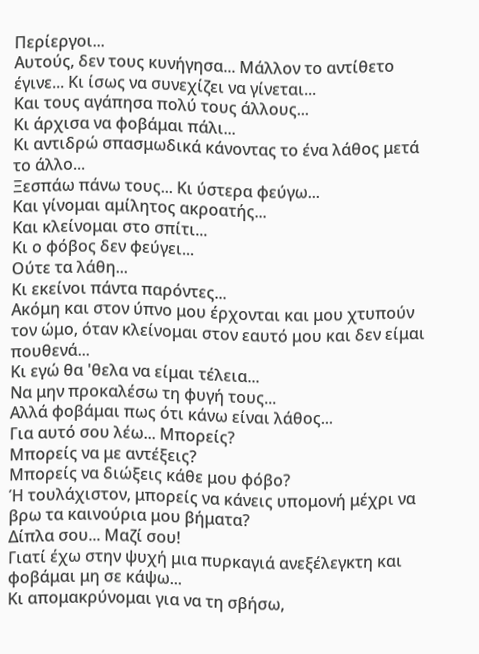Περίεργοι...
Αυτούς, δεν τους κυνήγησα... Μάλλον το αντίθετο έγινε... Κι ίσως να συνεχίζει να γίνεται...
Και τους αγάπησα πολύ τους άλλους...
Κι άρχισα να φοβάμαι πάλι...
Κι αντιδρώ σπασμωδικά κάνοντας το ένα λάθος μετά το άλλο...
Ξεσπάω πάνω τους... Κι ύστερα φεύγω...
Και γίνομαι αμίλητος ακροατής...
Και κλείνομαι στο σπίτι...
Κι ο φόβος δεν φεύγει...
Ούτε τα λάθη...
Κι εκείνοι πάντα παρόντες...
Ακόμη και στον ύπνο μου έρχονται και μου χτυπούν τον ώμο, όταν κλείνομαι στον εαυτό μου και δεν είμαι πουθενά...
Κι εγώ θα 'θελα να είμαι τέλεια...
Να μην προκαλέσω τη φυγή τους...
Αλλά φοβάμαι πως ότι κάνω είναι λάθος...
Για αυτό σου λέω... Μπορείς?
Μπορείς να με αντέξεις?
Μπορείς να διώξεις κάθε μου φόβο?
Ή τουλάχιστον, μπορείς να κάνεις υπομονή μέχρι να βρω τα καινούρια μου βήματα?
Δίπλα σου... Μαζί σου!
Γιατί έχω στην ψυχή μια πυρκαγιά ανεξέλεγκτη και φοβάμαι μη σε κάψω...
Κι απομακρύνομαι για να τη σβήσω,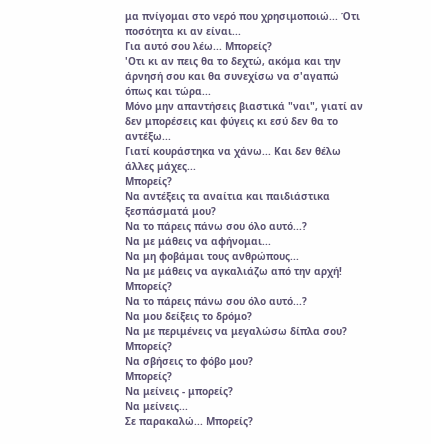μα πνίγομαι στο νερό που χρησιμοποιώ... Ότι ποσότητα κι αν είναι...
Για αυτό σου λέω... Μπορείς?
'Οτι κι αν πεις θα το δεχτώ, ακόμα και την άρνησή σου και θα συνεχίσω να σ'αγαπώ όπως και τώρα...
Μόνο μην απαντήσεις βιαστικά "ναι", γιατί αν δεν μπορέσεις και φύγεις κι εσύ δεν θα το αντέξω...
Γιατί κουράστηκα να χάνω... Και δεν θέλω άλλες μάχες...
Μπορείς?
Να αντέξεις τα αναίτια και παιδιάστικα ξεσπάσματά μου?
Να το πάρεις πάνω σου όλο αυτό...?
Να με μάθεις να αφήνομαι...
Να μη φοβάμαι τους ανθρώπους...
Να με μάθεις να αγκαλιάζω από την αρχή!
Μπορείς?
Να το πάρεις πάνω σου όλο αυτό...?
Να μου δείξεις το δρόμο?
Να με περιμένεις να μεγαλώσω δίπλα σου?
Μπορείς?
Να σβήσεις το φόβο μου?
Μπορείς?
Να μείνεις - μπορείς?
Να μείνεις...
Σε παρακαλώ... Μπορείς?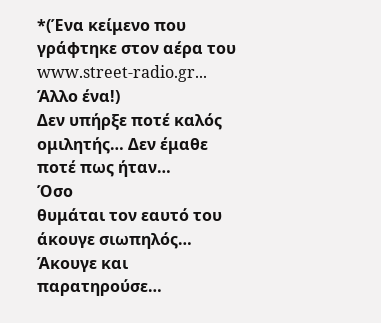*(Ένα κείμενο που γράφτηκε στον αέρα του www.street-radio.gr... Άλλο ένα!)
Δεν υπήρξε ποτέ καλός ομιλητής… Δεν έμαθε ποτέ πως ήταν…
Όσο
θυμάται τον εαυτό του άκουγε σιωπηλός…
Άκουγε και παρατηρούσε…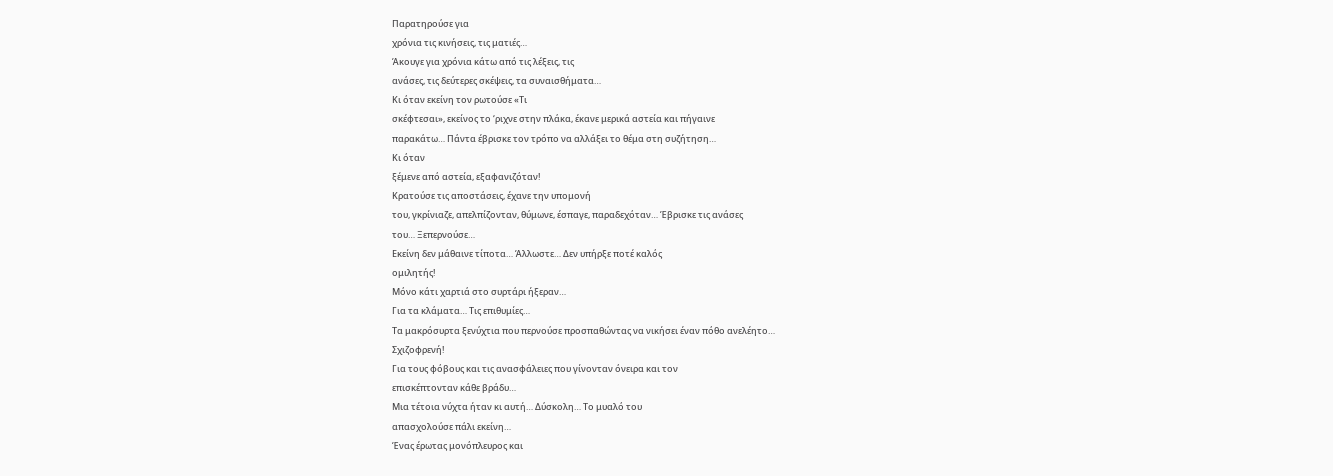Παρατηρούσε για
χρόνια τις κινήσεις, τις ματιές…
Άκουγε για χρόνια κάτω από τις λέξεις, τις
ανάσες, τις δεύτερες σκέψεις, τα συναισθήματα…
Κι όταν εκείνη τον ρωτούσε «Τι
σκέφτεσαι», εκείνος το ‘ριχνε στην πλάκα, έκανε μερικά αστεία και πήγαινε
παρακάτω… Πάντα έβρισκε τον τρόπο να αλλάξει το θέμα στη συζήτηση…
Κι όταν
ξέμενε από αστεία, εξαφανιζόταν!
Κρατούσε τις αποστάσεις, έχανε την υπομονή
του, γκρίνιαζε, απελπίζονταν, θύμωνε, έσπαγε, παραδεχόταν… Έβρισκε τις ανάσες
του… Ξεπερνούσε…
Εκείνη δεν μάθαινε τίποτα… Άλλωστε… Δεν υπήρξε ποτέ καλός
ομιλητής!
Μόνο κάτι χαρτιά στο συρτάρι ήξεραν…
Για τα κλάματα… Τις επιθυμίες…
Τα μακρόσυρτα ξενύχτια που περνούσε προσπαθώντας να νικήσει έναν πόθο ανελέητο…
Σχιζοφρενή!
Για τους φόβους και τις ανασφάλειες που γίνονταν όνειρα και τον
επισκέπτονταν κάθε βράδυ…
Μια τέτοια νύχτα ήταν κι αυτή… Δύσκολη… Το μυαλό του
απασχολούσε πάλι εκείνη…
Ένας έρωτας μονόπλευρος και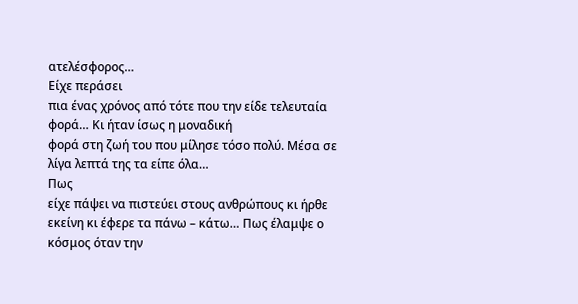ατελέσφορος…
Είχε περάσει
πια ένας χρόνος από τότε που την είδε τελευταία φορά… Κι ήταν ίσως η μοναδική
φορά στη ζωή του που μίλησε τόσο πολύ. Μέσα σε λίγα λεπτά της τα είπε όλα…
Πως
είχε πάψει να πιστεύει στους ανθρώπους κι ήρθε εκείνη κι έφερε τα πάνω – κάτω… Πως έλαμψε ο κόσμος όταν την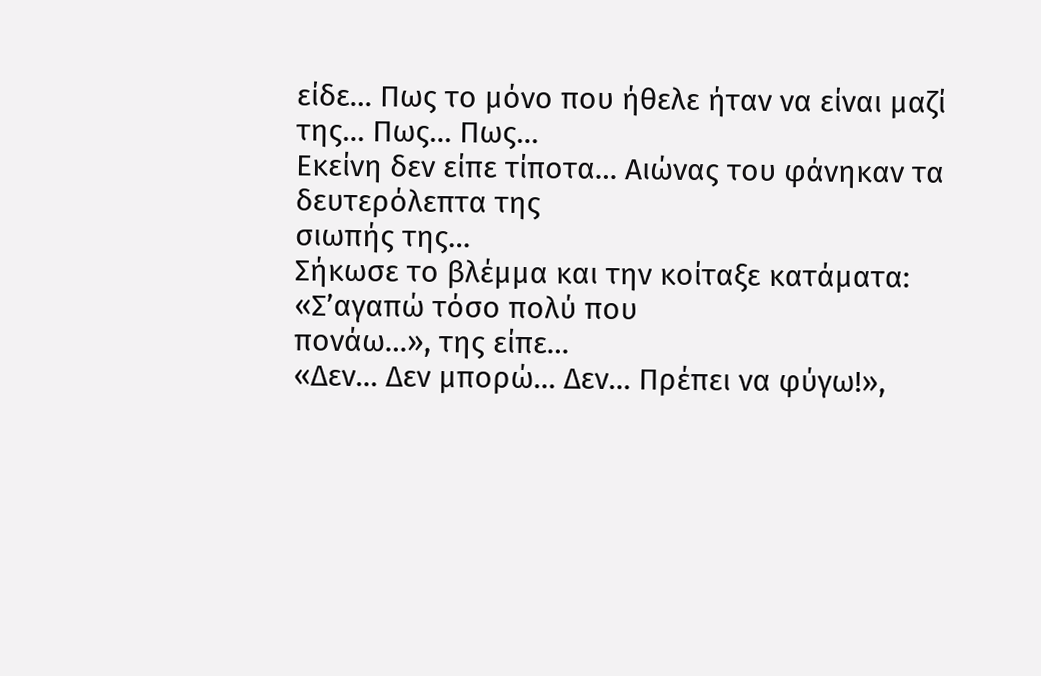είδε… Πως το μόνο που ήθελε ήταν να είναι μαζί
της… Πως… Πως…
Εκείνη δεν είπε τίποτα… Αιώνας του φάνηκαν τα δευτερόλεπτα της
σιωπής της…
Σήκωσε το βλέμμα και την κοίταξε κατάματα:
«Σ’αγαπώ τόσο πολύ που
πονάω…», της είπε…
«Δεν… Δεν μπορώ… Δεν… Πρέπει να φύγω!»,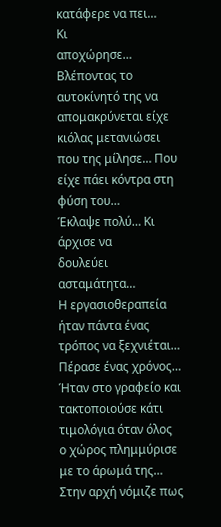κατάφερε να πει…
Κι
αποχώρησε…
Βλέποντας το αυτοκίνητό της να απομακρύνεται είχε κιόλας μετανιώσει
που της μίλησε… Που είχε πάει κόντρα στη φύση του…
Έκλαψε πολύ… Κι άρχισε να
δουλεύει ασταμάτητα…
Η εργασιοθεραπεία ήταν πάντα ένας τρόπος να ξεχνιέται…
Πέρασε ένας χρόνος…
Ήταν στο γραφείο και τακτοποιούσε κάτι τιμολόγια όταν όλος
ο χώρος πλημμύρισε με το άρωμά της… Στην αρχή νόμιζε πως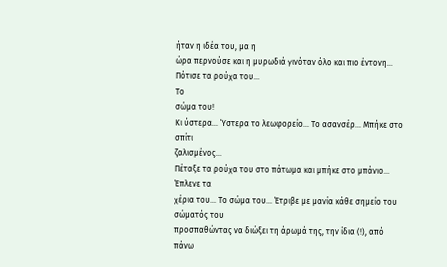ήταν η ιδέα του, μα η
ώρα περνούσε και η μυρωδιά γινόταν όλο και πιο έντονη…
Πότισε τα ρούχα του…
Το
σώμα του!
Κι ύστερα… Ύστερα το λεωφορείο… Το ασανσέρ… Μπήκε στο σπίτι
ζαλισμένος…
Πέταξε τα ρούχα του στο πάτωμα και μπήκε στο μπάνιο… Έπλενε τα
χέρια του… Το σώμα του… Έτριβε με μανία κάθε σημείο του σώματός του
προσπαθώντας να διώξει τη άρωμά της, την ίδια (!), από πάνω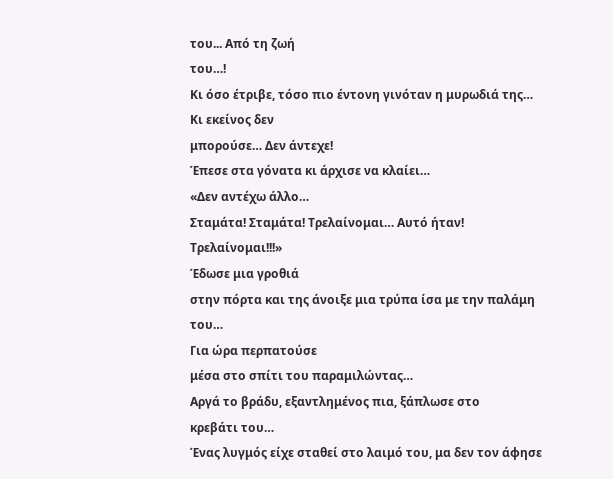του... Από τη ζωή
του…!
Κι όσο έτριβε, τόσο πιο έντονη γινόταν η μυρωδιά της… Κι εκείνος δεν
μπορούσε… Δεν άντεχε!
Έπεσε στα γόνατα κι άρχισε να κλαίει…
«Δεν αντέχω άλλο…
Σταμάτα! Σταμάτα! Τρελαίνομαι… Αυτό ήταν! Τρελαίνομαι!!!»
Έδωσε μια γροθιά
στην πόρτα και της άνοιξε μια τρύπα ίσα με την παλάμη του…
Για ώρα περπατούσε
μέσα στο σπίτι του παραμιλώντας…
Αργά το βράδυ, εξαντλημένος πια, ξάπλωσε στο
κρεβάτι του…
Ένας λυγμός είχε σταθεί στο λαιμό του, μα δεν τον άφησε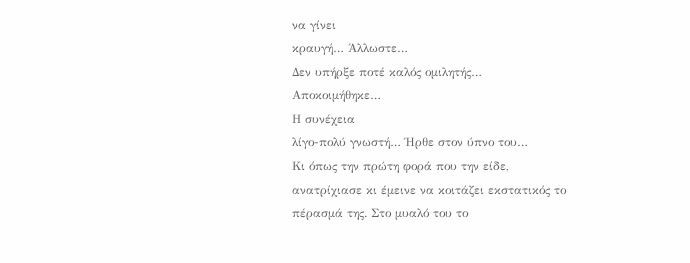να γίνει
κραυγή… Άλλωστε…
Δεν υπήρξε ποτέ καλός ομιλητής…
Αποκοιμήθηκε…
Η συνέχεια
λίγο-πολύ γνωστή… Ήρθε στον ύπνο του…
Κι όπως την πρώτη φορά που την είδε,
ανατρίχιασε κι έμεινε να κοιτάζει εκστατικός το πέρασμά της. Στο μυαλό του το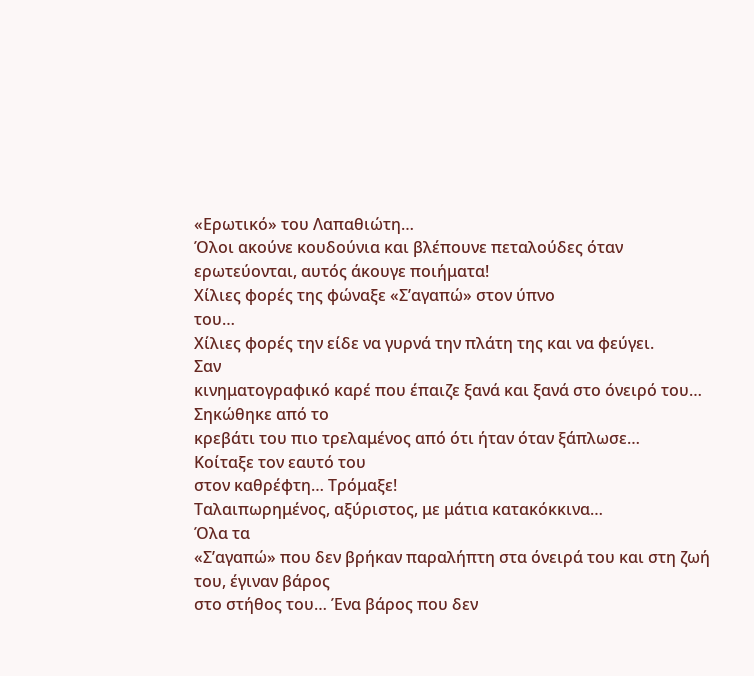«Ερωτικό» του Λαπαθιώτη…
Όλοι ακούνε κουδούνια και βλέπουνε πεταλούδες όταν
ερωτεύονται, αυτός άκουγε ποιήματα!
Χίλιες φορές της φώναξε «Σ’αγαπώ» στον ύπνο
του…
Χίλιες φορές την είδε να γυρνά την πλάτη της και να φεύγει.
Σαν
κινηματογραφικό καρέ που έπαιζε ξανά και ξανά στο όνειρό του…
Σηκώθηκε από το
κρεβάτι του πιο τρελαμένος από ότι ήταν όταν ξάπλωσε…
Κοίταξε τον εαυτό του
στον καθρέφτη… Τρόμαξε!
Ταλαιπωρημένος, αξύριστος, με μάτια κατακόκκινα…
Όλα τα
«Σ’αγαπώ» που δεν βρήκαν παραλήπτη στα όνειρά του και στη ζωή του, έγιναν βάρος
στο στήθος του… Ένα βάρος που δεν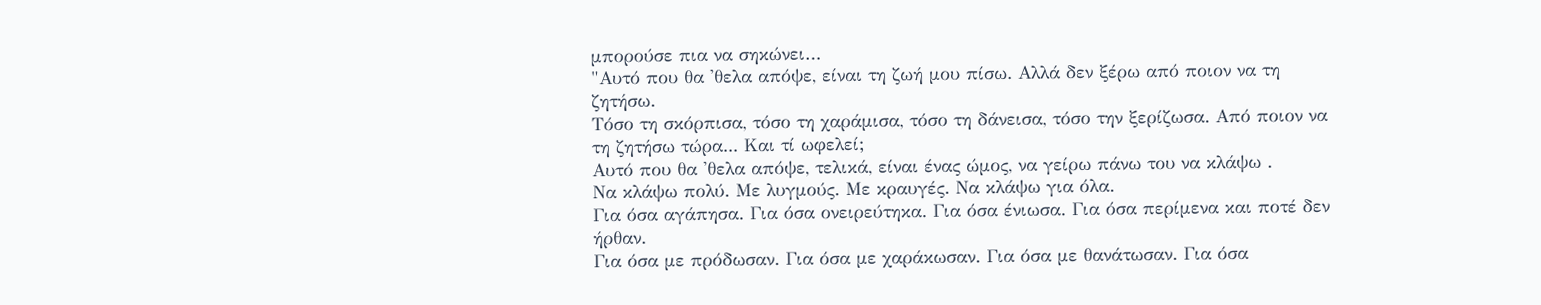μπορούσε πια να σηκώνει…
"Αυτό που θα 'θελα απόψε, είναι τη ζωή μου πίσω. Αλλά δεν ξέρω από ποιον να τη ζητήσω.
Τόσο τη σκόρπισα, τόσο τη χαράμισα, τόσο τη δάνεισα, τόσο την ξερίζωσα. Από ποιον να τη ζητήσω τώρα... Και τί ωφελεί;
Αυτό που θα 'θελα απόψε, τελικά, είναι ένας ώμος, να γείρω πάνω του να κλάψω .
Να κλάψω πολύ. Με λυγμούς. Με κραυγές. Να κλάψω για όλα.
Για όσα αγάπησα. Για όσα ονειρεύτηκα. Για όσα ένιωσα. Για όσα περίμενα και ποτέ δεν ήρθαν.
Για όσα με πρόδωσαν. Για όσα με χαράκωσαν. Για όσα με θανάτωσαν. Για όσα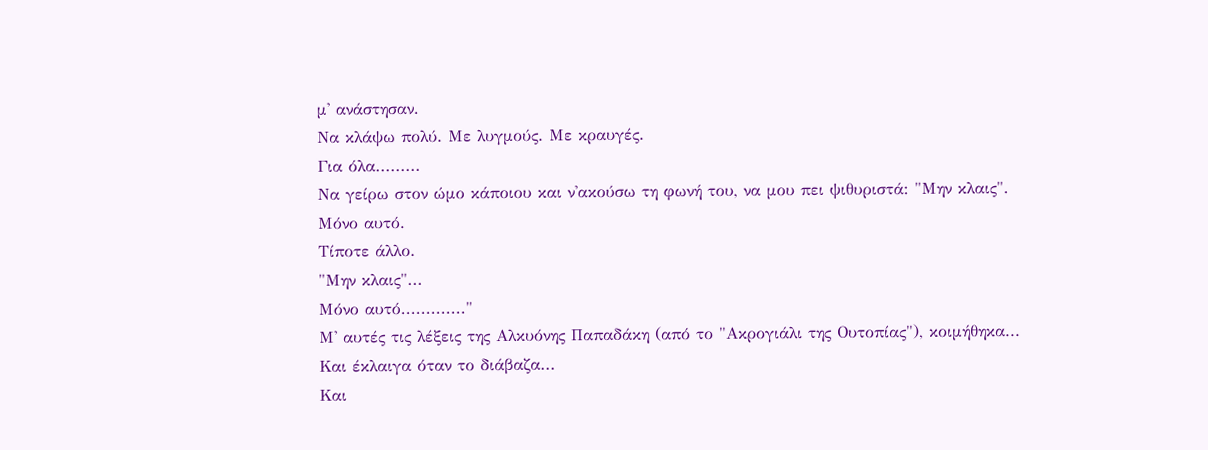μ' ανάστησαν.
Να κλάψω πολύ. Με λυγμούς. Με κραυγές.
Για όλα.........
Να γείρω στον ώμο κάποιου και ν'ακούσω τη φωνή του, να μου πει ψιθυριστά: "Μην κλαις".
Μόνο αυτό.
Τίποτε άλλο.
"Μην κλαις"...
Μόνο αυτό............."
Μ' αυτές τις λέξεις της Αλκυόνης Παπαδάκη (από το "Ακρογιάλι της Ουτοπίας"), κοιμήθηκα...
Και έκλαιγα όταν το διάβαζα...
Και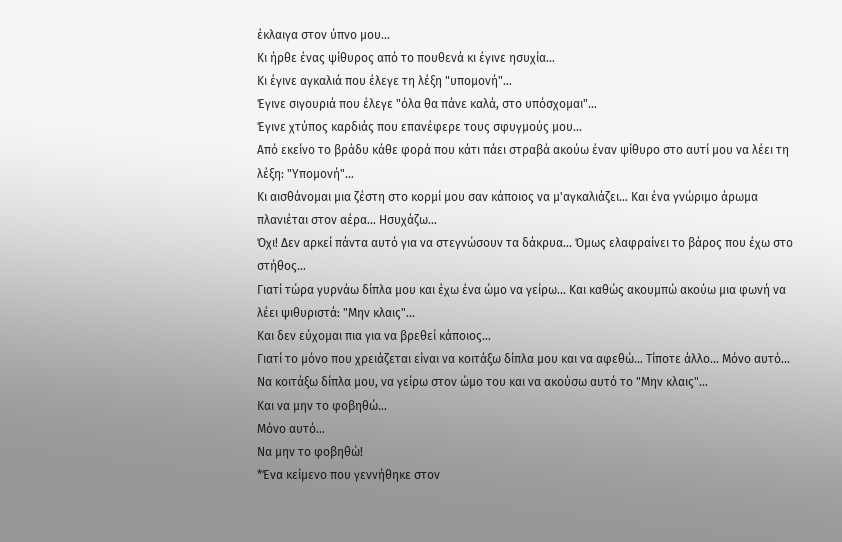έκλαιγα στον ύπνο μου...
Κι ήρθε ένας ψίθυρος από το πουθενά κι έγινε ησυχία...
Κι έγινε αγκαλιά που έλεγε τη λέξη "υπομονή"...
Έγινε σιγουριά που έλεγε "όλα θα πάνε καλά, στο υπόσχομαι"...
Έγινε χτύπος καρδιάς που επανέφερε τους σφυγμούς μου...
Από εκείνο το βράδυ κάθε φορά που κάτι πάει στραβά ακούω έναν ψίθυρο στο αυτί μου να λέει τη λέξη: "Υπομονή"...
Κι αισθάνομαι μια ζέστη στο κορμί μου σαν κάποιος να μ'αγκαλιάζει... Και ένα γνώριμο άρωμα πλανιέται στον αέρα... Ησυχάζω...
Όχι! Δεν αρκεί πάντα αυτό για να στεγνώσουν τα δάκρυα... Όμως ελαφραίνει το βάρος που έχω στο στήθος...
Γιατί τώρα γυρνάω δίπλα μου και έχω ένα ώμο να γείρω... Και καθώς ακουμπώ ακούω μια φωνή να λέει ψιθυριστά: "Μην κλαις"...
Και δεν εύχομαι πια για να βρεθεί κάποιος...
Γιατί το μόνο που χρειάζεται είναι να κοιτάξω δίπλα μου και να αφεθώ... Τίποτε άλλο... Μόνο αυτό...
Να κοιτάξω δίπλα μου, να γείρω στον ώμο του και να ακούσω αυτό το "Μην κλαις"...
Και να μην το φοβηθώ...
Μόνο αυτό...
Να μην το φοβηθώ!
*Ένα κείμενο που γεννήθηκε στον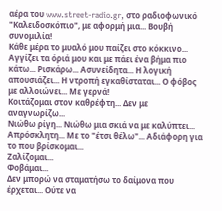αέρα του www.street-radio.gr, στο ραδιοφωνικό "Καλειδοσκόπιο", με αφορμή μια... Βουβή συνομιλία!
Κάθε μέρα το μυαλό μου παίζει στο κόκκινο... Αγγίζει τα όριά μου και με πάει ένα βήμα πιο κάτω... Ρισκάρω... Ασυνείδητα... Η λογική απουσιάζει... Η ντροπή εγκαθίσταται... Ο φόβος με αλλοιώνει... Με γερνά!
Κοιτάζομαι στον καθρέφτη... Δεν με αναγνωρίζω...
Νιώθω ρίγη... Νιώθω μια σκιά να με καλύπτει... Απρόσκλητη... Με το "έτσι θέλω"... Αδιάφορη για το που βρίσκομαι...
Ζαλίζομαι...
Φοβάμαι...
Δεν μπορώ να σταματήσω το δαίμονα που έρχεται... Ούτε να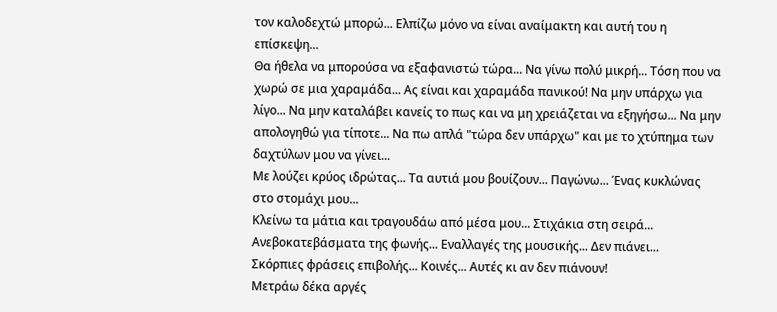τον καλοδεχτώ μπορώ... Ελπίζω μόνο να είναι αναίμακτη και αυτή του η επίσκεψη...
Θα ήθελα να μπορούσα να εξαφανιστώ τώρα... Να γίνω πολύ μικρή... Τόση που να χωρώ σε μια χαραμάδα... Ας είναι και χαραμάδα πανικού! Να μην υπάρχω για λίγο... Να μην καταλάβει κανείς το πως και να μη χρειάζεται να εξηγήσω... Να μην απολογηθώ για τίποτε... Να πω απλά "τώρα δεν υπάρχω" και με το χτύπημα των δαχτύλων μου να γίνει...
Με λούζει κρύος ιδρώτας... Τα αυτιά μου βουίζουν... Παγώνω... Ένας κυκλώνας στο στομάχι μου...
Κλείνω τα μάτια και τραγουδάω από μέσα μου... Στιχάκια στη σειρά... Ανεβοκατεβάσματα της φωνής... Εναλλαγές της μουσικής... Δεν πιάνει...
Σκόρπιες φράσεις επιβολής... Κοινές... Αυτές κι αν δεν πιάνουν!
Μετράω δέκα αργές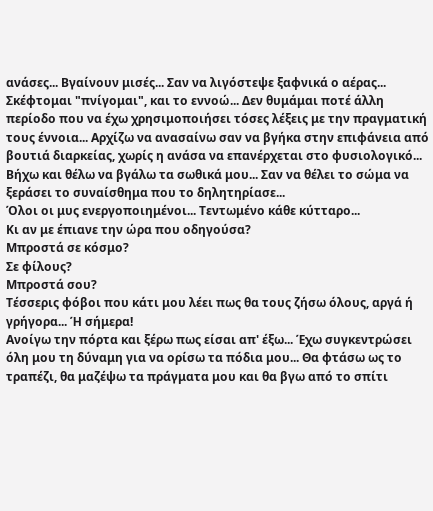ανάσες... Βγαίνουν μισές... Σαν να λιγόστεψε ξαφνικά ο αέρας... Σκέφτομαι "πνίγομαι", και το εννοώ... Δεν θυμάμαι ποτέ άλλη περίοδο που να έχω χρησιμοποιήσει τόσες λέξεις με την πραγματική τους έννοια... Αρχίζω να ανασαίνω σαν να βγήκα στην επιφάνεια από βουτιά διαρκείας, χωρίς η ανάσα να επανέρχεται στο φυσιολογικό...
Βήχω και θέλω να βγάλω τα σωθικά μου... Σαν να θέλει το σώμα να ξεράσει το συναίσθημα που το δηλητηρίασε...
Όλοι οι μυς ενεργοποιημένοι... Τεντωμένο κάθε κύτταρο...
Κι αν με έπιανε την ώρα που οδηγούσα?
Μπροστά σε κόσμο?
Σε φίλους?
Μπροστά σου?
Τέσσερις φόβοι που κάτι μου λέει πως θα τους ζήσω όλους, αργά ή γρήγορα... Ή σήμερα!
Ανοίγω την πόρτα και ξέρω πως είσαι απ' έξω... Έχω συγκεντρώσει όλη μου τη δύναμη για να ορίσω τα πόδια μου... Θα φτάσω ως το τραπέζι, θα μαζέψω τα πράγματα μου και θα βγω από το σπίτι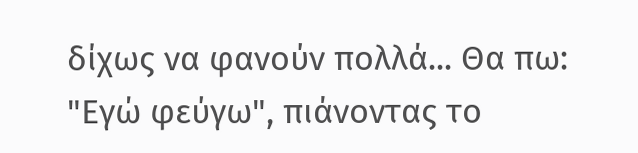δίχως να φανούν πολλά... Θα πω: "Εγώ φεύγω", πιάνοντας το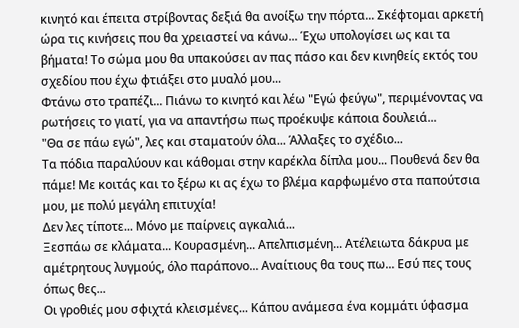κινητό και έπειτα στρίβοντας δεξιά θα ανοίξω την πόρτα... Σκέφτομαι αρκετή ώρα τις κινήσεις που θα χρειαστεί να κάνω... Έχω υπολογίσει ως και τα βήματα! Το σώμα μου θα υπακούσει αν πας πάσο και δεν κινηθείς εκτός του σχεδίου που έχω φτιάξει στο μυαλό μου...
Φτάνω στο τραπέζι... Πιάνω το κινητό και λέω "Εγώ φεύγω", περιμένοντας να ρωτήσεις το γιατί, για να απαντήσω πως προέκυψε κάποια δουλειά...
"Θα σε πάω εγώ", λες και σταματούν όλα... Άλλαξες το σχέδιο...
Τα πόδια παραλύουν και κάθομαι στην καρέκλα δίπλα μου... Πουθενά δεν θα πάμε! Με κοιτάς και το ξέρω κι ας έχω το βλέμα καρφωμένο στα παπούτσια μου, με πολύ μεγάλη επιτυχία!
Δεν λες τίποτε... Μόνο με παίρνεις αγκαλιά...
Ξεσπάω σε κλάματα... Κουρασμένη... Απελπισμένη... Ατέλειωτα δάκρυα με αμέτρητους λυγμούς, όλο παράπονο... Αναίτιους θα τους πω... Εσύ πες τους όπως θες...
Οι γροθιές μου σφιχτά κλεισμένες... Κάπου ανάμεσα ένα κομμάτι ύφασμα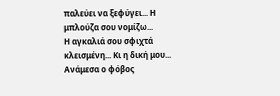παλεύει να ξεφύγει... Η μπλούζα σου νομίζω...
Η αγκαλιά σου σφιχτά κλεισμένη... Κι η δική μου... Ανάμεσα ο φόβος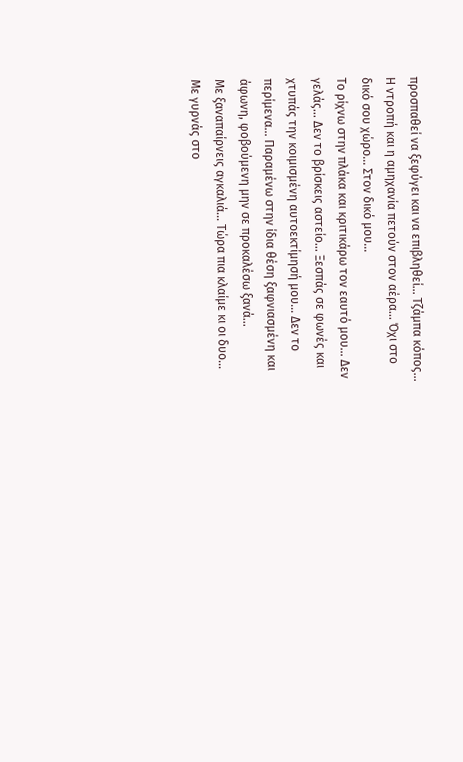προσπαθεί να ξεφύγει και να επιβληθεί... Τζάμπα κόπος...
Η ντροπή και η αμηχανία πετούν στον αέρα... Όχι στο δικό σου χώρο... Στον δικό μου...
Το ρίχνω στην πλάκα και κριτικάρω τον εαυτό μου... Δεν γελάς... Δεν το βρίσκεις αστείο... Ξεσπάς σε φωνές και χτυπάς την κοιμισμένη αυτοεκτίμησή μου... Δεν το περίμενα... Παραμένω στην ίδια θέση ξαφνιασμένη και άφωνη, φοβούμενη μην σε προκαλέσω ξανά...
Με ξαναπαίρνεις αγκαλιά... Τώρα πια κλαίμε κι οι δυο...
Με γυρνάς στο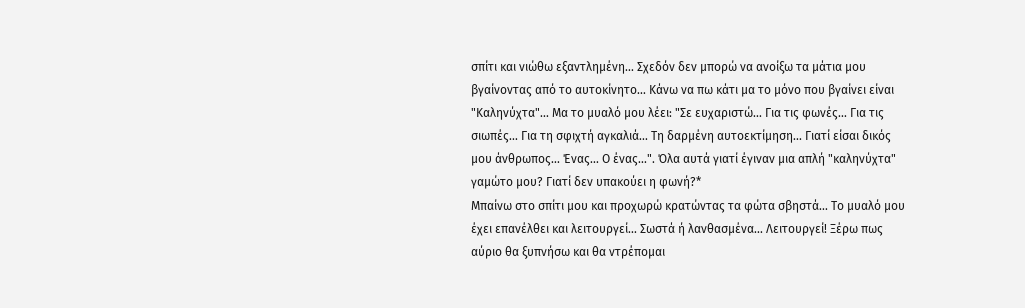σπίτι και νιώθω εξαντλημένη... Σχεδόν δεν μπορώ να ανοίξω τα μάτια μου βγαίνοντας από το αυτοκίνητο... Κάνω να πω κάτι μα το μόνο που βγαίνει είναι "Καληνύχτα"... Μα το μυαλό μου λέει: "Σε ευχαριστώ... Για τις φωνές... Για τις σιωπές... Για τη σφιχτή αγκαλιά... Τη δαρμένη αυτοεκτίμηση... Γιατί είσαι δικός μου άνθρωπος... Ένας... Ο ένας...". Όλα αυτά γιατί έγιναν μια απλή "καληνύχτα" γαμώτο μου? Γιατί δεν υπακούει η φωνή?*
Μπαίνω στο σπίτι μου και προχωρώ κρατώντας τα φώτα σβηστά... Το μυαλό μου έχει επανέλθει και λειτουργεί... Σωστά ή λανθασμένα... Λειτουργεί! Ξέρω πως αύριο θα ξυπνήσω και θα ντρέπομαι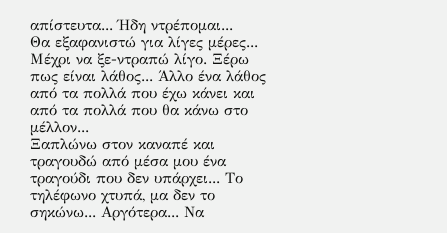απίστευτα... Ήδη ντρέπομαι...
Θα εξαφανιστώ για λίγες μέρες... Μέχρι να ξε-ντραπώ λίγο. Ξέρω πως είναι λάθος... Άλλο ένα λάθος από τα πολλά που έχω κάνει και από τα πολλά που θα κάνω στο μέλλον...
Ξαπλώνω στον καναπέ και τραγουδώ από μέσα μου ένα τραγούδι που δεν υπάρχει... Το τηλέφωνο χτυπά, μα δεν το σηκώνω... Αργότερα... Να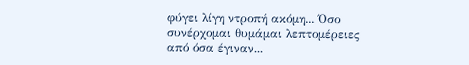φύγει λίγη ντροπή ακόμη... Όσο συνέρχομαι θυμάμαι λεπτομέρειες από όσα έγιναν...